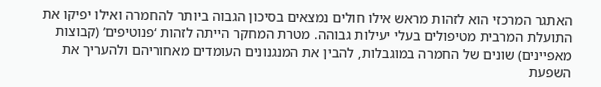האתגר המרכזי הוא לזהות מראש אילו חולים נמצאים בסיכון הגבוה ביותר להחמרה ואילו יפיקו את התועלת המרבית מטיפולים בעלי יעילות גבוהה. מטרת המחקר הייתה לזהות ‘פנוטיפים’ (קבוצות מאפיינים) שונים של החמרה במוגבלות, להבין את המנגנונים העומדים מאחוריהם ולהעריך את השפעת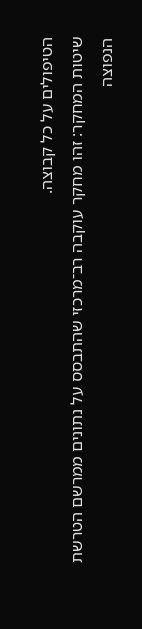הטיפולים על כל קבוצה.
שיטות המחקר: זהו מחקר עוקבה רב־מרכזי שהתבסס על נתונים ממרשם הטרשת הנפוצה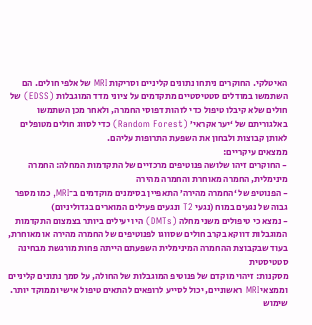האיטלקי. החוקרים ניתחו נתונים קליניים וסריקות MRI של אלפי חולים. הם השתמשו במודלים סטטיסטיים מתקדמים על ציוני מדד המוגבלות (EDSS) של חולים שלא קיבלו טיפול כדי לזהות דפוסי החמרה, ולאחר מכן השתמשו באלגוריתם של ‘יער אקראי’ (Random Forest) כדי לסווג חולים מטופלים לאותן קבוצות ולבחון את השפעת התרופות עליהם.
ממצאים עיקריים:
- החוקרים זיהו שלושה פנוטיפים מרכזיים של התקדמות המחלה: החמרה מינימלית, החמרה מאוחרת והחמרה מהירה
- הפנוטיפ של ‘החמרה מהירה’ התאפיין בסימנים מוקדמים ב־MRI, כמו מספר גבוה של נגעים במוח (נגעי T2 ונגעים פעילים המוארים בגדוליניום)
- נמצא כי טיפולים משני מחלה (DMTs) היו יעילים ביותר בצמצום התקדמות המוגבלות דווקא בקרב חולים שסווגו לפנוטיפים של החמרה מהירה או מאוחרת, בעוד שבקבוצת ההחמרה המינימלית השפעתם הייתה פחות מורגשת מבחינה סטטיסטית
מסקנות: זיהוי מוקדם של פנוטיפ המוגבלות של החולה, על סמך נתונים קליניים וממצאי MRI ראשוניים, יכול לסייע לרופאים להתאים טיפול אישי וממוקד יותר. שימוש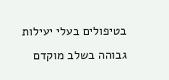בטיפולים בעלי יעילות גבוהה בשלב מוקדם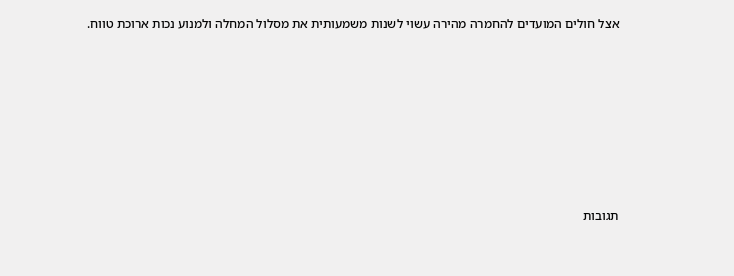אצל חולים המועדים להחמרה מהירה עשוי לשנות משמעותית את מסלול המחלה ולמנוע נכות ארוכת טווח.







תגובות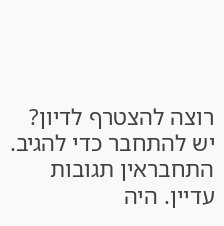רוצה להצטרף לדיון?
יש להתחבר כדי להגיב.
התחבראין תגובות עדיין. היה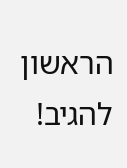הראשון להגיב!